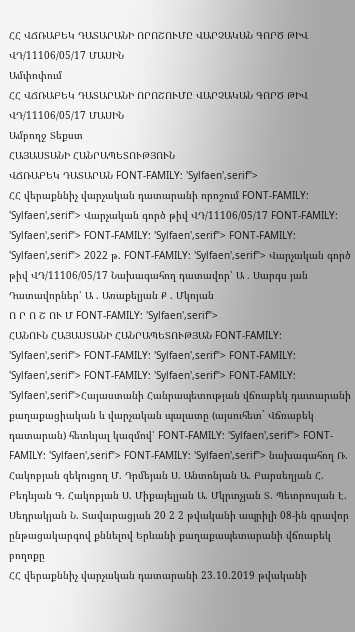ՀՀ ՎՃՌԱԲԵԿ ԴԱՏԱՐԱՆԻ ՈՐՈՇՈՒՄԸ ՎԱՐՉԱԿԱՆ ԳՈՐԾ ԹԻՎ ՎԴ/11106/05/17 ՄԱՍԻՆ
Ամփոփում
ՀՀ ՎՃՌԱԲԵԿ ԴԱՏԱՐԱՆԻ ՈՐՈՇՈՒՄԸ ՎԱՐՉԱԿԱՆ ԳՈՐԾ ԹԻՎ ՎԴ/11106/05/17 ՄԱՍԻՆ
Ամբողջ Տեքստ
ՀԱՅԱՍՏԱՆԻ ՀԱՆՐԱՊԵՏՈՒԹՅՈՒՆ
ՎՃՌԱԲԵԿ ԴԱՏԱՐԱՆ FONT-FAMILY: 'Sylfaen',serif">
ՀՀ վերաքննիչ վարչական դատարանի որոշում FONT-FAMILY: 'Sylfaen',serif"> Վարչական գործ թիվ ՎԴ/11106/05/17 FONT-FAMILY: 'Sylfaen',serif"> FONT-FAMILY: 'Sylfaen',serif"> FONT-FAMILY: 'Sylfaen',serif"> 2022 թ. FONT-FAMILY: 'Sylfaen',serif"> Վարչական գործ թիվ ՎԴ/11106/05/17 Նախագահող դատավոր՝ Ա . Սարգս յան Դատավորներ՝ Ա . Առաքելյան Ք . Մկոյան
Ո Ր Ո Շ ՈՒ Մ FONT-FAMILY: 'Sylfaen',serif">
ՀԱՆՈՒՆ ՀԱՅԱՍՏԱՆԻ ՀԱՆՐԱՊԵՏՈՒԹՅԱՆ FONT-FAMILY: 'Sylfaen',serif"> FONT-FAMILY: 'Sylfaen',serif"> FONT-FAMILY: 'Sylfaen',serif"> FONT-FAMILY: 'Sylfaen',serif"> FONT-FAMILY: 'Sylfaen',serif">Հայաստանի Հանրապետության վճռաբեկ դատարանի քաղաքացիական և վարչական պալատը (այսուհետ` Վճռաբեկ դատարան) հետևյալ կազմով՝ FONT-FAMILY: 'Sylfaen',serif"> FONT-FAMILY: 'Sylfaen',serif"> FONT-FAMILY: 'Sylfaen',serif"> նախագահող Ռ. Հակոբյան զեկուցող Մ. Դրմեյան Ս. Անտոնյան Ա. Բարսեղյան Հ. Բեդևյան Գ. Հակոբյան Ս. Միքայելյան Ա. Մկրտչյան Տ. Պետրոսյան Է. Սեդրակյան Ն. Տավարացյան 20 2 2 թվականի ապրիլի 08-ին գրավոր ընթացակարգով քննելով Երևանի քաղաքապետարանի վճռաբեկ բողոքը
ՀՀ վերաքննիչ վարչական դատարանի 23.10.2019 թվականի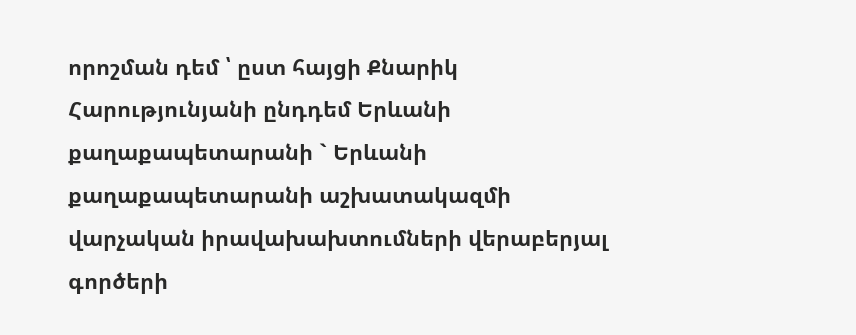որոշման դեմ ՝ ըստ հայցի Քնարիկ Հարությունյանի ընդդեմ Երևանի քաղաքապետարանի ` Երևանի քաղաքապետարանի աշխատակազմի վարչական իրավախախտումների վերաբերյալ գործերի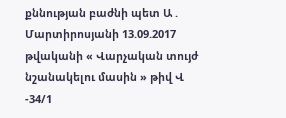քննության բաժնի պետ Ա . Մարտիրոսյանի 13.09.2017 թվականի « Վարչական տույժ նշանակելու մասին » թիվ Վ -34/1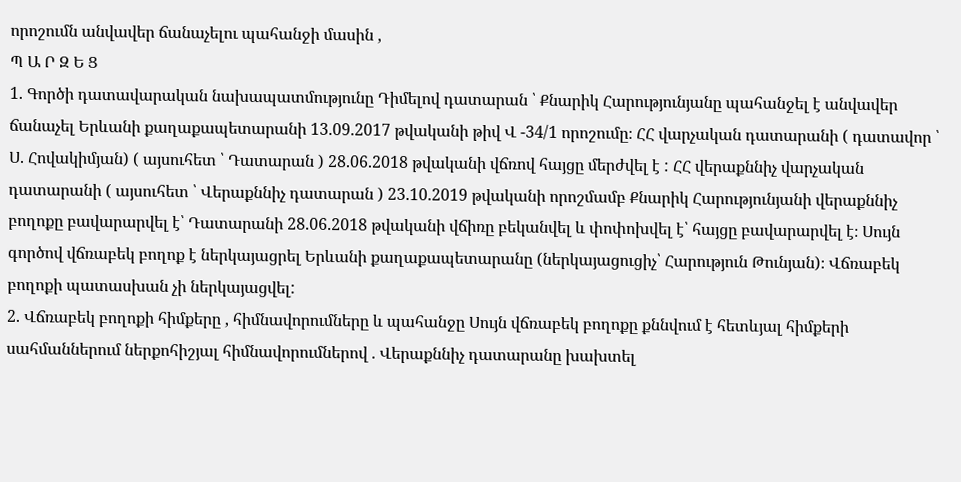որոշումն անվավեր ճանաչելու պահանջի մասին ,
Պ Ա Ր Զ Ե Ց
1. Գործի դատավարական նախապատմությունը Դիմելով դատարան ՝ Քնարիկ Հարությունյանը պահանջել է անվավեր ճանաչել Երևանի քաղաքապետարանի 13.09.2017 թվականի թիվ Վ -34/1 որոշումը։ ՀՀ վարչական դատարանի ( դատավոր ՝ Ս. Հովակիմյան) ( այսուհետ ՝ Դատարան ) 28.06.2018 թվականի վճռով հայցը մերժվել է : ՀՀ վերաքննիչ վարչական դատարանի ( այսուհետ ՝ Վերաքննիչ դատարան ) 23.10.2019 թվականի որոշմամբ Քնարիկ Հարությունյանի վերաքննիչ բողոքը բավարարվել է՝ Դատարանի 28.06.2018 թվականի վճիռը բեկանվել և փոփոխվել է՝ հայցը բավարարվել է։ Սույն գործով վճռաբեկ բողոք է ներկայացրել Երևանի քաղաքապետարանը (ներկայացուցիչ՝ Հարություն Թունյան)։ Վճռաբեկ բողոքի պատասխան չի ներկայացվել:
2. Վճռաբեկ բողոքի հիմքերը , հիմնավորումները և պահանջը Սույն վճռաբեկ բողոքը քննվում է հետևյալ հիմքերի սահմաններում ներքոհիշյալ հիմնավորումներով . Վերաքննիչ դատարանը խախտել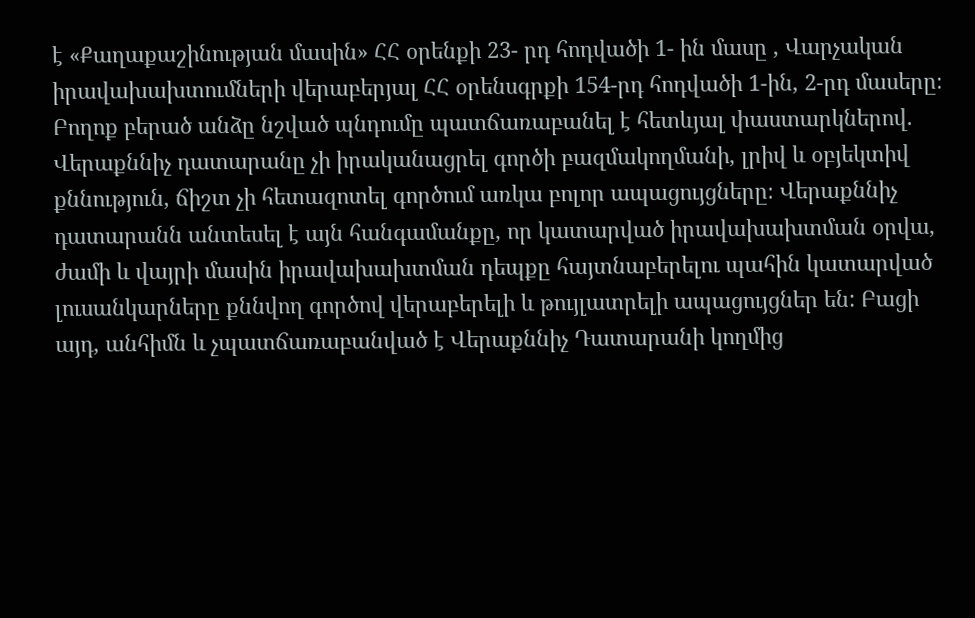է «Քաղաքաշինության մասին» ՀՀ օրենքի 23- րդ հոդվածի 1- ին մասը , Վարչական իրավախախտումների վերաբերյալ ՀՀ օրենսգրքի 154-րդ հոդվածի 1-ին, 2-րդ մասերը։ Բողոք բերած անձը նշված պնդումը պատճառաբանել է հետևյալ փաստարկներով. Վերաքննիչ դատարանը չի իրականացրել գործի բազմակողմանի, լրիվ և օբյեկտիվ քննություն, ճիշտ չի հետազոտել գործում առկա բոլոր ապացույցները։ Վերաքննիչ դատարանն անտեսել է այն հանգամանքը, որ կատարված իրավախախտման օրվա, ժամի և վայրի մասին իրավախախտման դեպքը հայտնաբերելու պահին կատարված լուսանկարները քննվող գործով վերաբերելի և թույլատրելի ապացույցներ են: Բացի այդ, անհիմն և չպատճառաբանված է Վերաքննիչ Դատարանի կողմից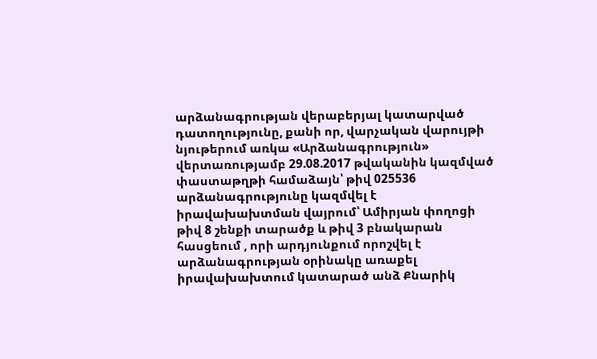արձանագրության վերաբերյալ կատարված դատողությունը, քանի որ, վարչական վարույթի նյութերում առկա «Արձանագրություն» վերտառությամբ 29.08.2017 թվականին կազմված փաստաթղթի համաձայն՝ թիվ 025536 արձանագրությունը կազմվել է իրավախախտման վայրում՝ Ամիրյան փողոցի թիվ 8 շենքի տարածք և թիվ 3 բնակարան հասցեում , որի արդյունքում որոշվել է արձանագրության օրինակը առաքել իրավախախտում կատարած անձ Քնարիկ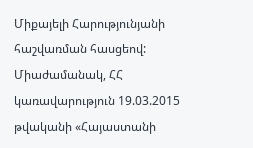Միքայելի Հարությունյանի հաշվառման հասցեով: Միաժամանակ, ՀՀ կառավարություն 19.03.2015 թվականի «Հայաստանի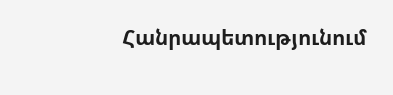Հանրապետությունում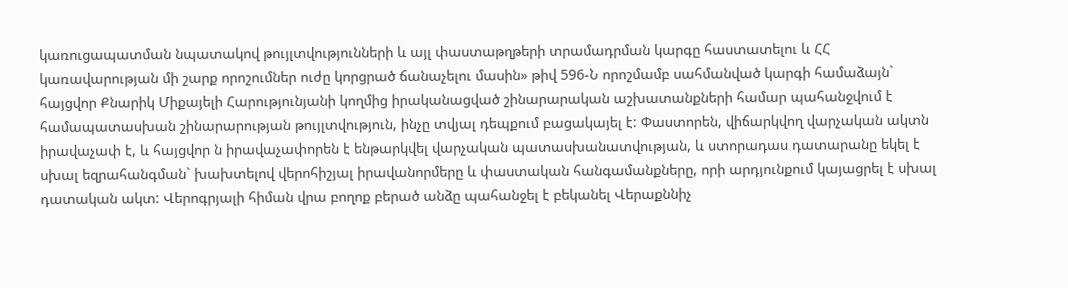կառուցապատման նպատակով թույլտվությունների և այլ փաստաթղթերի տրամադրման կարգը հաստատելու և ՀՀ կառավարության մի շարք որոշումներ ուժը կորցրած ճանաչելու մասին» թիվ 596-Ն որոշմամբ սահմանված կարգի համաձայն` հայցվոր Քնարիկ Միքայելի Հարությունյանի կողմից իրականացված շինարարական աշխատանքների համար պահանջվում է համապատասխան շինարարության թույլտվություն, ինչը տվյալ դեպքում բացակայել է: Փաստորեն, վիճարկվող վարչական ակտն իրավաչափ է, և հայցվոր ն իրավաչափորեն է ենթարկվել վարչական պատասխանատվության, և ստորադաս դատարանը եկել է սխալ եզրահանգման` խախտելով վերոհիշյալ իրավանորմերը և փաստական հանգամանքները, որի արդյունքում կայացրել է սխալ դատական ակտ: Վերոգրյալի հիման վրա բողոք բերած անձը պահանջել է բեկանել Վերաքննիչ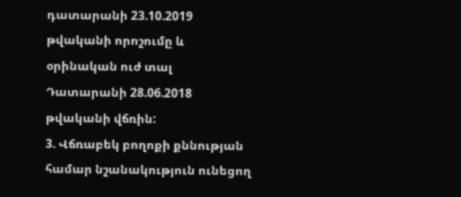դատարանի 23.10.2019 թվականի որոշումը և օրինական ուժ տալ Դատարանի 28.06.2018 թվականի վճռին:
3. Վճռաբեկ բողոքի քննության համար նշանակություն ունեցող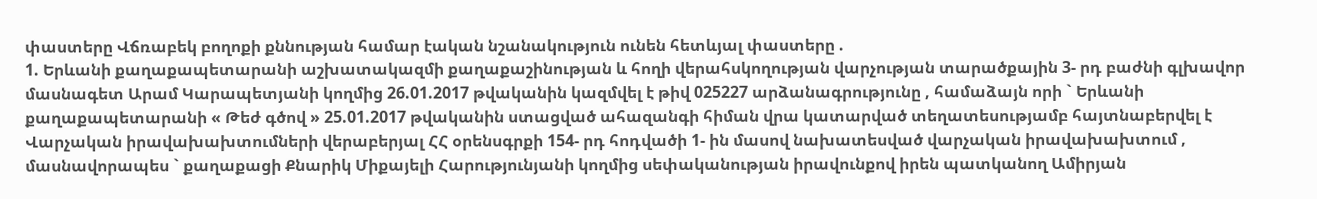փաստերը Վճռաբեկ բողոքի քննության համար էական նշանակություն ունեն հետևյալ փաստերը .
1. Երևանի քաղաքապետարանի աշխատակազմի քաղաքաշինության և հողի վերահսկողության վարչության տարածքային 3- րդ բաժնի գլխավոր մասնագետ Արամ Կարապետյանի կողմից 26.01.2017 թվականին կազմվել է թիվ 025227 արձանագրությունը , համաձայն որի ` Երևանի քաղաքապետարանի « Թեժ գծով » 25.01.2017 թվականին ստացված ահազանգի հիման վրա կատարված տեղատեսությամբ հայտնաբերվել է Վարչական իրավախախտումների վերաբերյալ ՀՀ օրենսգրքի 154- րդ հոդվածի 1- ին մասով նախատեսված վարչական իրավախախտում , մասնավորապես ` քաղաքացի Քնարիկ Միքայելի Հարությունյանի կողմից սեփականության իրավունքով իրեն պատկանող Ամիրյան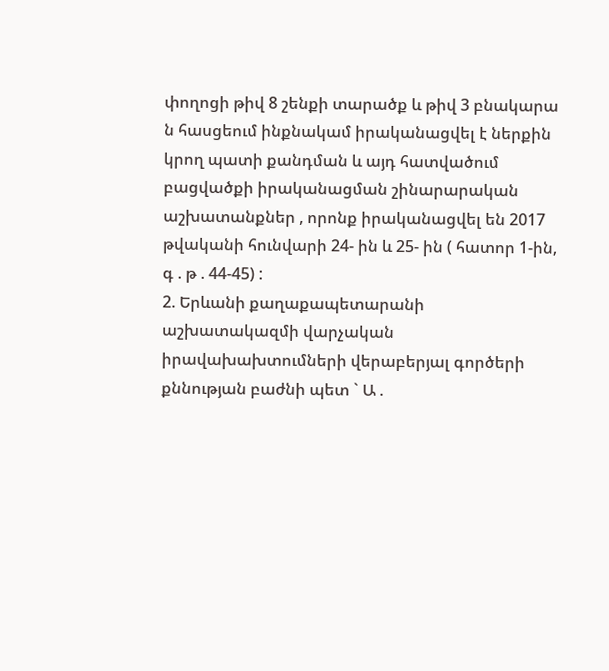փողոցի թիվ 8 շենքի տարածք և թիվ 3 բնակարա ն հասցեում ինքնակամ իրականացվել է ներքին կրող պատի քանդման և այդ հատվածում բացվածքի իրականացման շինարարական աշխատանքներ , որոնք իրականացվել են 2017 թվականի հունվարի 24- ին և 25- ին ( հատոր 1-ին, գ . թ . 44-45) :
2. Երևանի քաղաքապետարանի աշխատակազմի վարչական իրավախախտումների վերաբերյալ գործերի քննության բաժնի պետ ` Ա .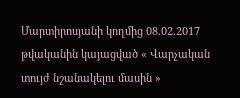Մարտիրոսյանի կողմից 08.02.2017 թվականին կայացված « Վարչական տույժ նշանակելու մասին »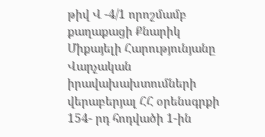թիվ Վ -4/1 որոշմամբ քաղաքացի Քնարիկ Միքայելի Հարությունյանը Վարչական իրավախախտումների վերաբերյալ ՀՀ օրենսգրքի 154- րդ հոդվածի 1-ին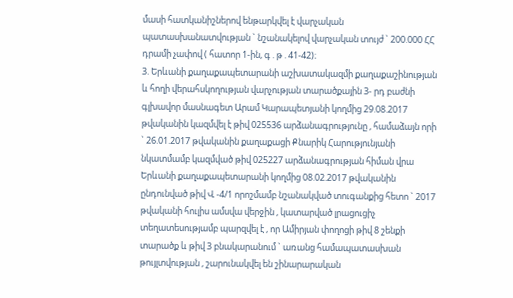մասի հատկանիշներով ենթարկվել է վարչական պատասխանատվության ` նշանակելով վարչական տույժ ` 200.000 ՀՀ դրամի չափով ( հատոր 1-ին, գ . թ . 41-42)։
3. Երևանի քաղաքապետարանի աշխատակազմի քաղաքաշինության և հողի վերահսկողության վարչության տարածքային 3- րդ բաժնի գլխավոր մասնագետ Արամ Կարապետյանի կողմից 29.08.2017 թվականին կազմվել է թիվ 025536 արձանագրությունը , համաձայն որի ` 26.01.2017 թվականին քաղաքացի Քնարիկ Հարությունյանի նկատմամբ կազմված թիվ 025227 արձանագրության հիման վրա Երևանի քաղաքապետարանի կողմից 08.02.2017 թվականին ընդունված թիվ Վ -4/1 որոշմամբ նշանակված տուգանքից հետո ` 2017 թվականի հուլիս ամսվա վերջին , կատարված լրացուցիչ տեղատեսությամբ պարզվել է , որ Ամիրյան փողոցի թիվ 8 շենքի տարածք և թիվ 3 բնակարանում ` առանց համապատասխան թույլտվության , շարունակվել են շինարարական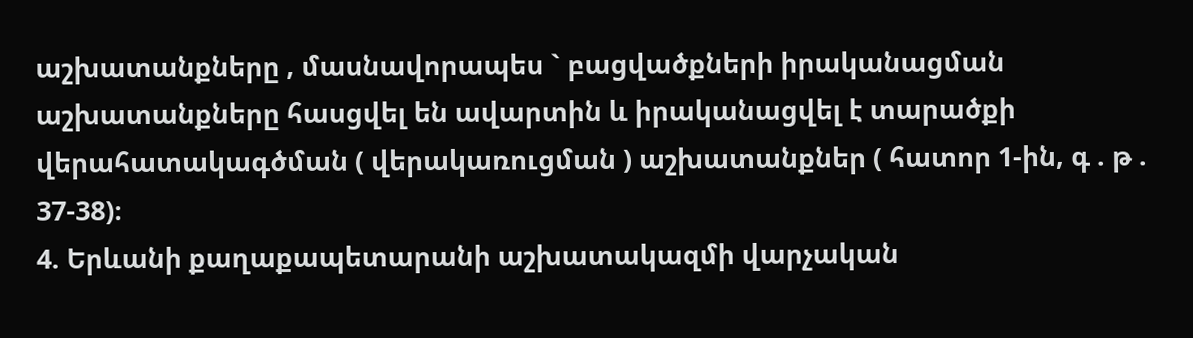աշխատանքները , մասնավորապես ` բացվածքների իրականացման աշխատանքները հասցվել են ավարտին և իրականացվել է տարածքի վերահատակագծման ( վերակառուցման ) աշխատանքներ ( հատոր 1-ին, գ . թ . 37-38)։
4. Երևանի քաղաքապետարանի աշխատակազմի վարչական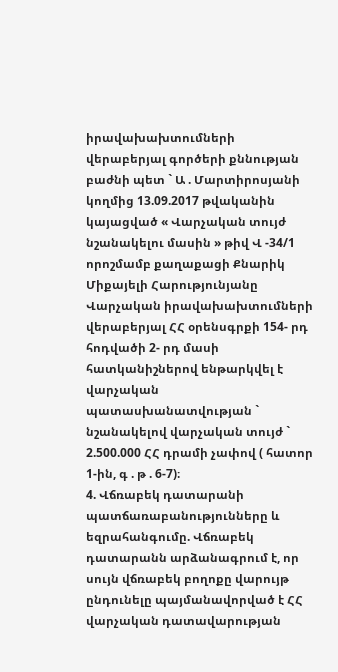իրավախախտումների վերաբերյալ գործերի քննության բաժնի պետ ` Ա . Մարտիրոսյանի կողմից 13.09.2017 թվականին կայացված « Վարչական տույժ նշանակելու մասին » թիվ Վ -34/1 որոշմամբ քաղաքացի Քնարիկ Միքայելի Հարությունյանը Վարչական իրավախախտումների վերաբերյալ ՀՀ օրենսգրքի 154- րդ հոդվածի 2- րդ մասի հատկանիշներով ենթարկվել է վարչական պատասխանատվության ` նշանակելով վարչական տույժ ` 2.500.000 ՀՀ դրամի չափով ( հատոր 1-ին, գ . թ . 6-7)։
4. Վճռաբեկ դատարանի պատճառաբանությունները և եզրահանգումը. Վճռաբեկ դատարանն արձանագրում է, որ սույն վճռաբեկ բողոքը վարույթ ընդունելը պայմանավորված է ՀՀ վարչական դատավարության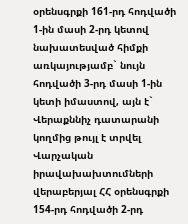օրենսգրքի 161-րդ հոդվածի 1-ին մասի 2-րդ կետով նախատեսված հիմքի առկայությամբ` նույն հոդվածի 3-րդ մասի 1-ին կետի իմաստով, այն է` Վերաքննիչ դատարանի կողմից թույլ է տրվել Վարչական իրավախախտումների վերաբերյալ ՀՀ օրենսգրքի 154-րդ հոդվածի 2-րդ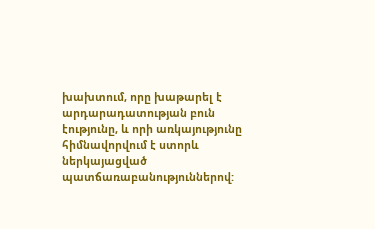խախտում, որը խաթարել է արդարադատության բուն էությունը, և որի առկայությունը հիմնավորվում է ստորև ներկայացված պատճառաբանություններով: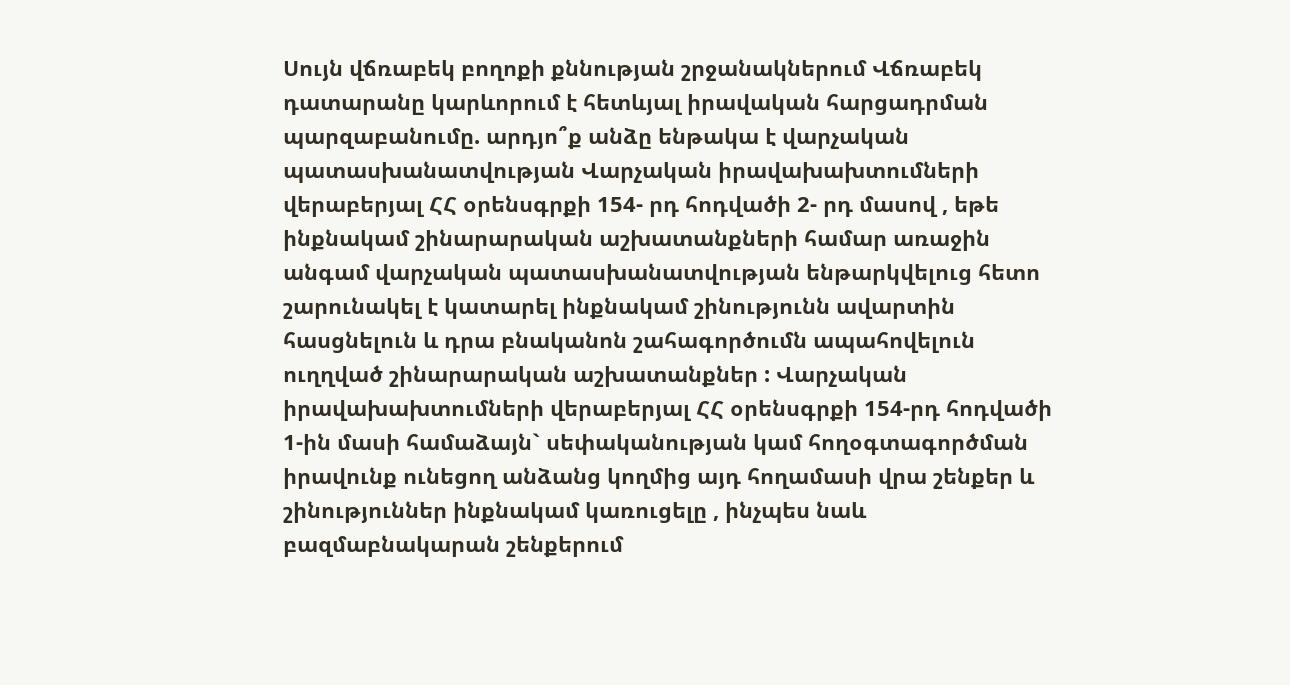Սույն վճռաբեկ բողոքի քննության շրջանակներում Վճռաբեկ դատարանը կարևորում է հետևյալ իրավական հարցադրման պարզաբանումը. արդյո՞ք անձը ենթակա է վարչական պատասխանատվության Վարչական իրավախախտումների վերաբերյալ ՀՀ օրենսգրքի 154- րդ հոդվածի 2- րդ մասով , եթե ինքնակամ շինարարական աշխատանքների համար առաջին անգամ վարչական պատասխանատվության ենթարկվելուց հետո շարունակել է կատարել ինքնակամ շինությունն ավարտին հասցնելուն և դրա բնականոն շահագործումն ապահովելուն ուղղված շինարարական աշխատանքներ : Վարչական իրավախախտումների վերաբերյալ ՀՀ օրենսգրքի 154-րդ հոդվածի 1-ին մասի համաձայն` սեփականության կամ հողօգտագործման իրավունք ունեցող անձանց կողմից այդ հողամասի վրա շենքեր և շինություններ ինքնակամ կառուցելը , ինչպես նաև բազմաբնակարան շենքերում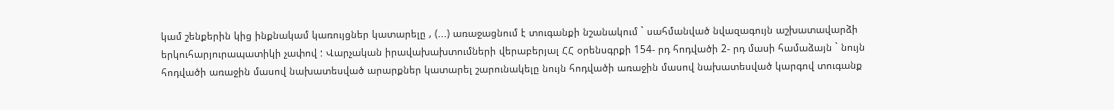կամ շենքերին կից ինքնակամ կառույցներ կատարելը , (...) առաջացնում է տուգանքի նշանակում ` սահմանված նվազագույն աշխատավարձի երկուհարյուրապատիկի չափով : Վարչական իրավախախտումների վերաբերյալ ՀՀ օրենսգրքի 154- րդ հոդվածի 2- րդ մասի համաձայն ` նույն հոդվածի առաջին մասով նախատեսված արարքներ կատարել շարունակելը նույն հոդվածի առաջին մասով նախատեսված կարգով տուգանք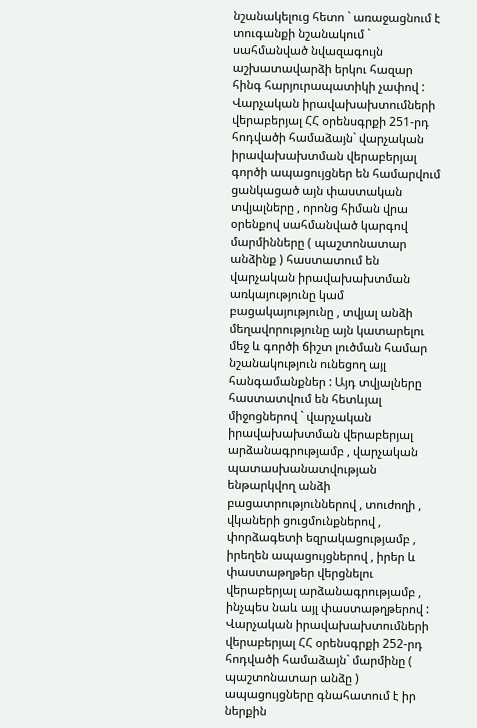նշանակելուց հետո ` առաջացնում է տուգանքի նշանակում ` սահմանված նվազագույն աշխատավարձի երկու հազար հինգ հարյուրապատիկի չափով : Վարչական իրավախախտումների վերաբերյալ ՀՀ օրենսգրքի 251-րդ հոդվածի համաձայն` վարչական իրավախախտման վերաբերյալ գործի ապացույցներ են համարվում ցանկացած այն փաստական տվյալները , որոնց հիման վրա օրենքով սահմանված կարգով մարմինները ( պաշտոնատար անձինք ) հաստատում են վարչական իրավախախտման առկայությունը կամ բացակայությունը , տվյալ անձի մեղավորությունը այն կատարելու մեջ և գործի ճիշտ լուծման համար նշանակություն ունեցող այլ հանգամանքներ : Այդ տվյալները հաստատվում են հետևյալ միջոցներով ` վարչական իրավախախտման վերաբերյալ արձանագրությամբ , վարչական պատասխանատվության ենթարկվող անձի բացատրություններով , տուժողի , վկաների ցուցմունքներով , փորձագետի եզրակացությամբ , իրեղեն ապացույցներով , իրեր և փաստաթղթեր վերցնելու վերաբերյալ արձանագրությամբ , ինչպես նաև այլ փաստաթղթերով : Վարչական իրավախախտումների վերաբերյալ ՀՀ օրենսգրքի 252-րդ հոդվածի համաձայն` մարմինը ( պաշտոնատար անձը ) ապացույցները գնահատում է իր ներքին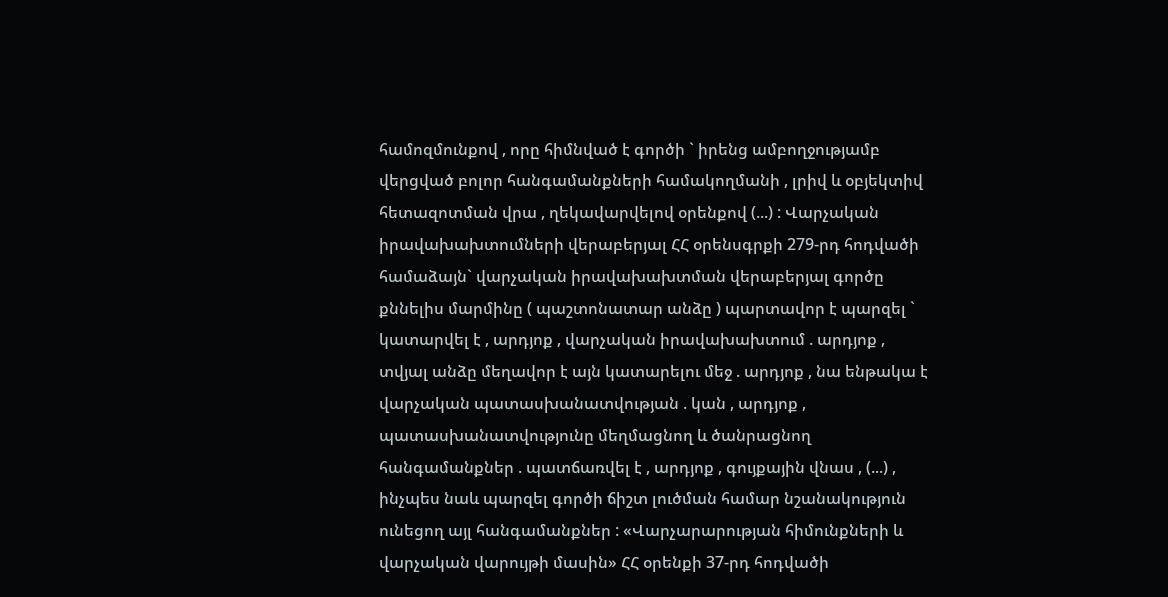համոզմունքով , որը հիմնված է գործի ` իրենց ամբողջությամբ վերցված բոլոր հանգամանքների համակողմանի , լրիվ և օբյեկտիվ հետազոտման վրա , ղեկավարվելով օրենքով (...) : Վարչական իրավախախտումների վերաբերյալ ՀՀ օրենսգրքի 279-րդ հոդվածի համաձայն` վարչական իրավախախտման վերաբերյալ գործը քննելիս մարմինը ( պաշտոնատար անձը ) պարտավոր է պարզել ` կատարվել է , արդյոք , վարչական իրավախախտում . արդյոք , տվյալ անձը մեղավոր է այն կատարելու մեջ . արդյոք , նա ենթակա է վարչական պատասխանատվության . կան , արդյոք , պատասխանատվությունը մեղմացնող և ծանրացնող հանգամանքներ . պատճառվել է , արդյոք , գույքային վնաս , (...) , ինչպես նաև պարզել գործի ճիշտ լուծման համար նշանակություն ունեցող այլ հանգամանքներ : «Վարչարարության հիմունքների և վարչական վարույթի մասին» ՀՀ օրենքի 37-րդ հոդվածի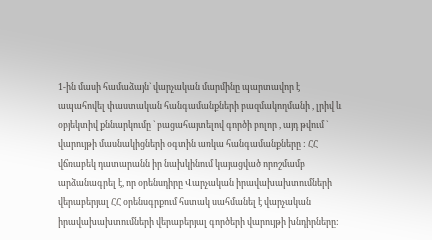1-ին մասի համաձայն` վարչական մարմինը պարտավոր է ապահովել փաստական հանգամանքների բազմակողմանի , լրիվ և օբյեկտիվ քննարկումը ` բացահայտելով գործի բոլոր , այդ թվում ` վարույթի մասնակիցների օգտին առկա հանգամանքները : ՀՀ վճռաբեկ դատարանն իր նախկինում կայացված որոշմամբ արձանագրել է, որ օրենսդիրը Վարչական իրավախախտումների վերաբերյալ ՀՀ օրենսգրքում հստակ սահմանել է վարչական իրավախախտումների վերաբերյալ գործերի վարույթի խնդիրները: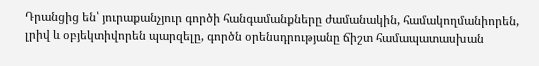Դրանցից են՝ յուրաքանչյուր գործի հանգամանքները ժամանակին, համակողմանիորեն, լրիվ և օբյեկտիվորեն պարզելը, գործն օրենսդրությանը ճիշտ համապատասխան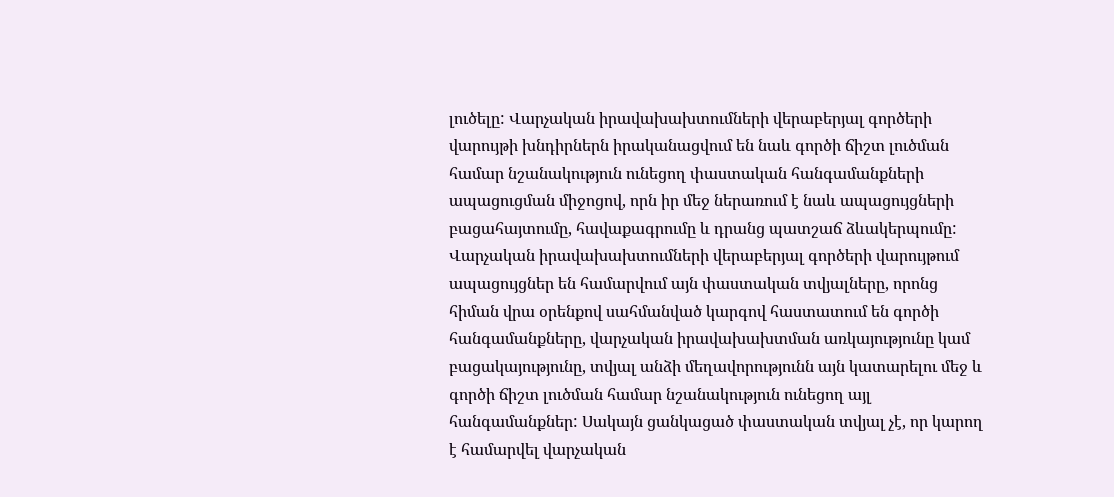լուծելը: Վարչական իրավախախտումների վերաբերյալ գործերի վարույթի խնդիրներն իրականացվում են նաև գործի ճիշտ լուծման համար նշանակություն ունեցող փաստական հանգամանքների ապացուցման միջոցով, որն իր մեջ ներառում է նաև ապացույցների բացահայտումը, հավաքագրումը և դրանց պատշաճ ձևակերպումը: Վարչական իրավախախտումների վերաբերյալ գործերի վարույթում ապացույցներ են համարվում այն փաստական տվյալները, որոնց հիման վրա օրենքով սահմանված կարգով հաստատում են գործի հանգամանքները, վարչական իրավախախտման առկայությունը կամ բացակայությունը, տվյալ անձի մեղավորությունն այն կատարելու մեջ և գործի ճիշտ լուծման համար նշանակություն ունեցող այլ հանգամանքներ: Սակայն ցանկացած փաստական տվյալ չէ, որ կարող է համարվել վարչական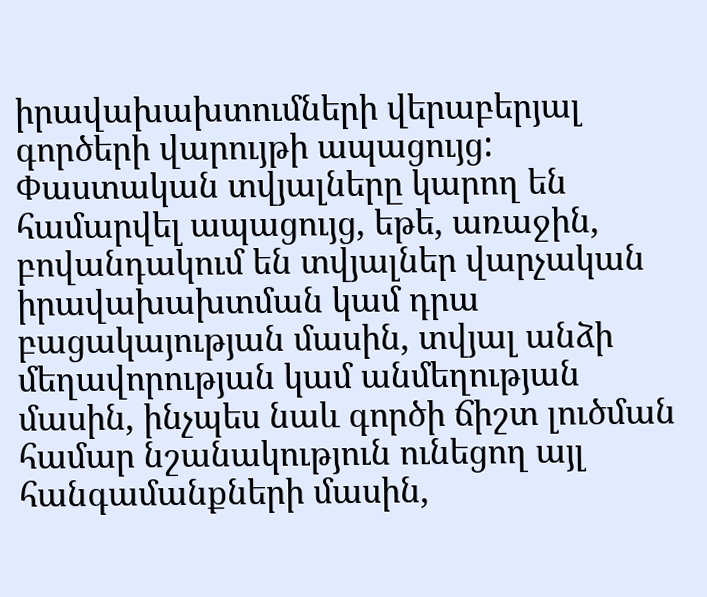իրավախախտումների վերաբերյալ գործերի վարույթի ապացույց: Փաստական տվյալները կարող են համարվել ապացույց, եթե, առաջին, բովանդակում են տվյալներ վարչական իրավախախտման կամ դրա բացակայության մասին, տվյալ անձի մեղավորության կամ անմեղության մասին, ինչպես նաև գործի ճիշտ լուծման համար նշանակություն ունեցող այլ հանգամանքների մասին,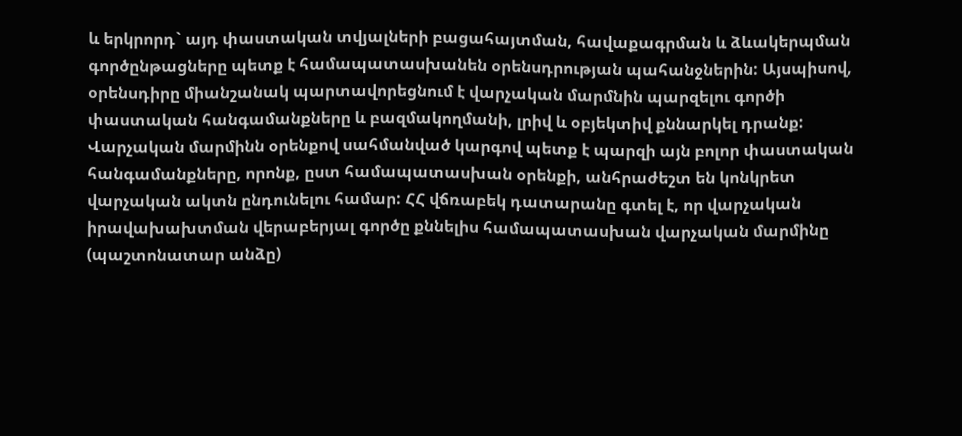և երկրորդ` այդ փաստական տվյալների բացահայտման, հավաքագրման և ձևակերպման գործընթացները պետք է համապատասխանեն օրենսդրության պահանջներին: Այսպիսով, օրենսդիրը միանշանակ պարտավորեցնում է վարչական մարմնին պարզելու գործի փաստական հանգամանքները և բազմակողմանի, լրիվ և օբյեկտիվ քննարկել դրանք: Վարչական մարմինն օրենքով սահմանված կարգով պետք է պարզի այն բոլոր փաստական հանգամանքները, որոնք, ըստ համապատասխան օրենքի, անհրաժեշտ են կոնկրետ վարչական ակտն ընդունելու համար: ՀՀ վճռաբեկ դատարանը գտել է, որ վարչական իրավախախտման վերաբերյալ գործը քննելիս համապատասխան վարչական մարմինը (պաշտոնատար անձը)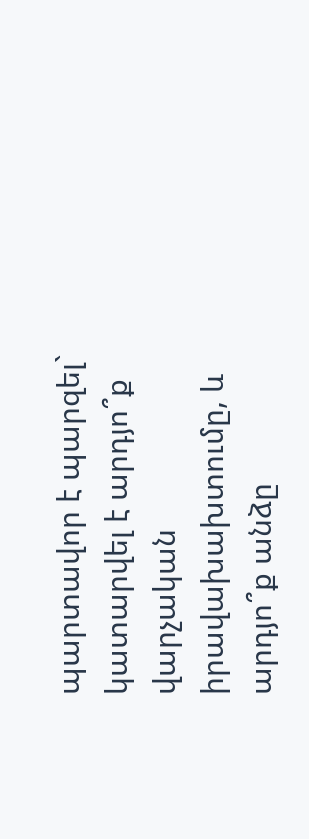պարտավոր է պարզել` կատարվել է արդյո՞ք վարչական իրավախախտումը, և արդյո՞ք անձը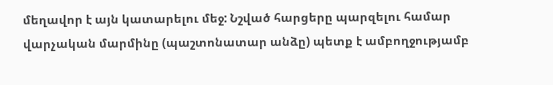մեղավոր է այն կատարելու մեջ: Նշված հարցերը պարզելու համար վարչական մարմինը (պաշտոնատար անձը) պետք է ամբողջությամբ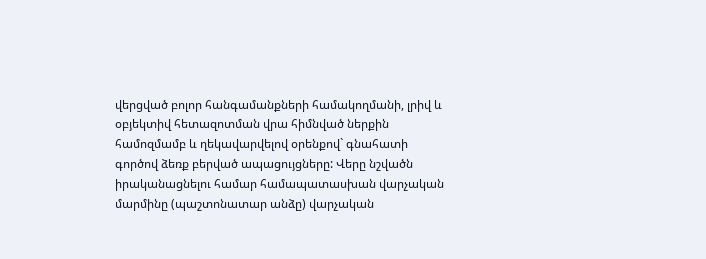վերցված բոլոր հանգամանքների համակողմանի, լրիվ և օբյեկտիվ հետազոտման վրա հիմնված ներքին համոզմամբ և ղեկավարվելով օրենքով` գնահատի գործով ձեռք բերված ապացույցները: Վերը նշվածն իրականացնելու համար համապատասխան վարչական մարմինը (պաշտոնատար անձը) վարչական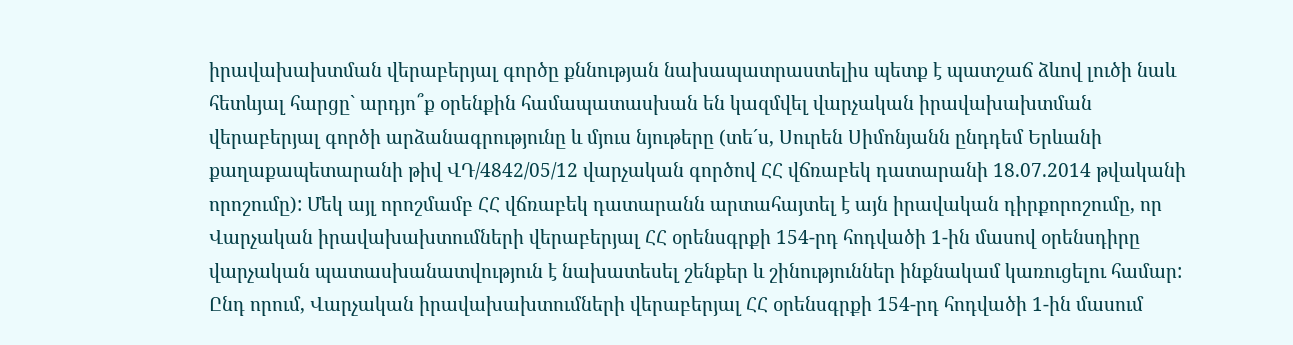իրավախախտման վերաբերյալ գործը քննության նախապատրաստելիս պետք է պատշաճ ձևով լուծի նաև հետևյալ հարցը` արդյո՞ք օրենքին համապատասխան են կազմվել վարչական իրավախախտման վերաբերյալ գործի արձանագրությունը և մյուս նյութերը (տե´ս, Սուրեն Սիմոնյանն ընդդեմ Երևանի քաղաքապետարանի թիվ ՎԴ/4842/05/12 վարչական գործով ՀՀ վճռաբեկ դատարանի 18.07.2014 թվականի որոշումը): Մեկ այլ որոշմամբ ՀՀ վճռաբեկ դատարանն արտահայտել է այն իրավական դիրքորոշումը, որ Վարչական իրավախախտումների վերաբերյալ ՀՀ օրենսգրքի 154-րդ հոդվածի 1-ին մասով օրենսդիրը վարչական պատասխանատվություն է նախատեսել շենքեր և շինություններ ինքնակամ կառուցելու համար: Ընդ որում, Վարչական իրավախախտումների վերաբերյալ ՀՀ օրենսգրքի 154-րդ հոդվածի 1-ին մասում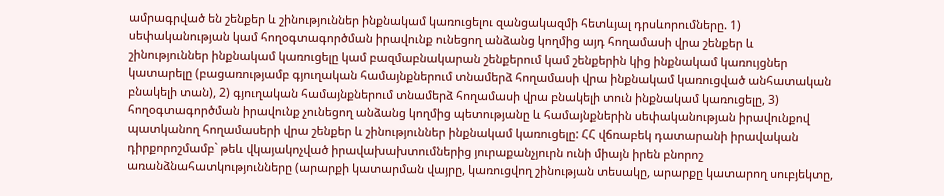ամրագրված են շենքեր և շինություններ ինքնակամ կառուցելու զանցակազմի հետևյալ դրսևորումները. 1) սեփականության կամ հողօգտագործման իրավունք ունեցող անձանց կողմից այդ հողամասի վրա շենքեր և շինություններ ինքնակամ կառուցելը կամ բազմաբնակարան շենքերում կամ շենքերին կից ինքնակամ կառույցներ կատարելը (բացառությամբ գյուղական համայնքներում տնամերձ հողամասի վրա ինքնակամ կառուցված անհատական բնակելի տան), 2) գյուղական համայնքներում տնամերձ հողամասի վրա բնակելի տուն ինքնակամ կառուցելը, 3) հողօգտագործման իրավունք չունեցող անձանց կողմից պետությանը և համայնքներին սեփականության իրավունքով պատկանող հողամասերի վրա շենքեր և շինություններ ինքնակամ կառուցելը: ՀՀ վճռաբեկ դատարանի իրավական դիրքորոշմամբ` թեև վկայակոչված իրավախախտումներից յուրաքանչյուրն ունի միայն իրեն բնորոշ առանձնահատկությունները (արարքի կատարման վայրը, կառուցվող շինության տեսակը, արարքը կատարող սուբյեկտը,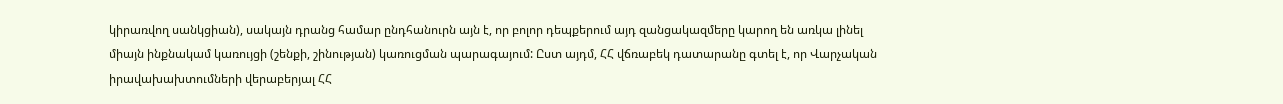կիրառվող սանկցիան), սակայն դրանց համար ընդհանուրն այն է, որ բոլոր դեպքերում այդ զանցակազմերը կարող են առկա լինել միայն ինքնակամ կառույցի (շենքի, շինության) կառուցման պարագայում: Ըստ այդմ, ՀՀ վճռաբեկ դատարանը գտել է, որ Վարչական իրավախախտումների վերաբերյալ ՀՀ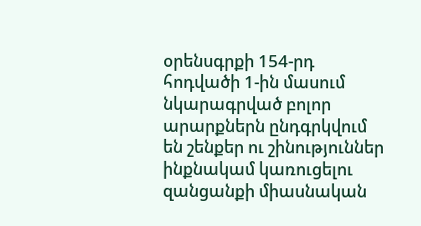օրենսգրքի 154-րդ հոդվածի 1-ին մասում նկարագրված բոլոր արարքներն ընդգրկվում են շենքեր ու շինություններ ինքնակամ կառուցելու զանցանքի միասնական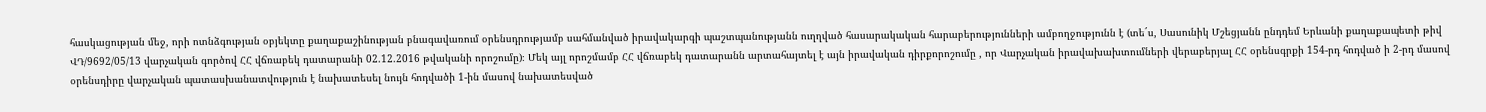հասկացության մեջ, որի ոտնձգության օբյեկտը քաղաքաշինության բնագավառում օրենսդրությամբ սահմանված իրավակարգի պաշտպանությանն ուղղված հասարակական հարաբերությունների ամբողջությունն է (տե´ս, Սասունիկ Մշեցյանն ընդդեմ Երևանի քաղաքապետի թիվ ՎԴ/9692/05/13 վարչական գործով ՀՀ վճռաբեկ դատարանի 02.12.2016 թվականի որոշումը)։ Մեկ այլ որոշմամբ ՀՀ վճռաբեկ դատարանն արտահայտել է այն իրավական դիրքորոշումը , որ Վարչական իրավախախտումների վերաբերյալ ՀՀ օրենսգրքի 154-րդ հոդված ի 2-րդ մասով օրենսդիրը վարչական պատասխանատվություն է նախատեսել նույն հոդվածի 1-ին մասով նախատեսված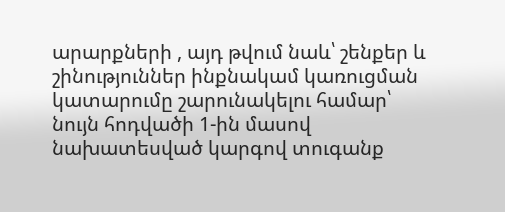արարքների , այդ թվում նաև՝ շենքեր և շինություններ ինքնակամ կառուցման կատարումը շարունակելու համար՝ նույն հոդվածի 1-ին մասով նախատեսված կարգով տուգանք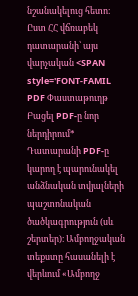նշանակելուց հետո։ Ըստ ՀՀ վճռաբեկ դատարանի՝ այս վարչական <SPAN style='FONT-FAMIL
PDF Փաստաթուղթ
Բացել PDF-ը նոր ներդիրում* Դատարանի PDF-ը կարող է պարունակել անձնական տվյալների պաշտոնական ծածկագրություն (սև շերտեր)։ Ամբողջական տեքստը հասանելի է վերևում «Ամբողջ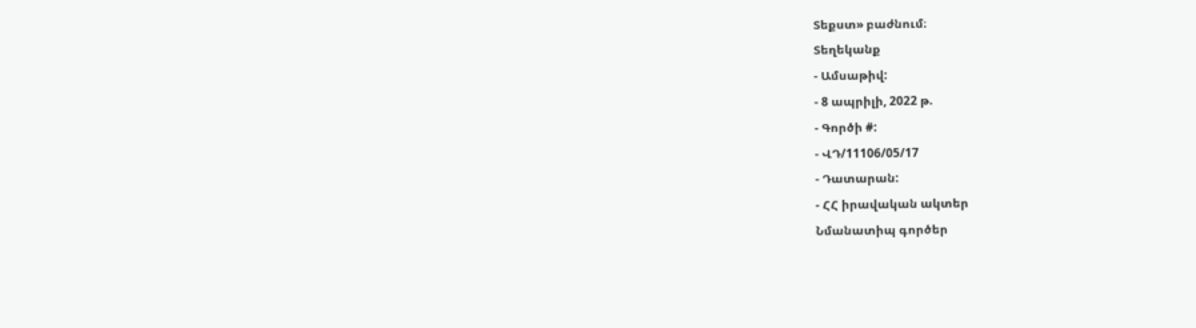Տեքստ» բաժնում։
Տեղեկանք
- Ամսաթիվ:
- 8 ապրիլի, 2022 թ.
- Գործի #:
- ՎԴ/11106/05/17
- Դատարան:
- ՀՀ իրավական ակտեր
Նմանատիպ գործեր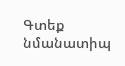Գտեք նմանատիպ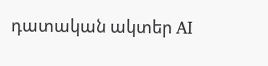դատական ակտեր AI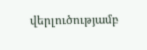վերլուծությամբ